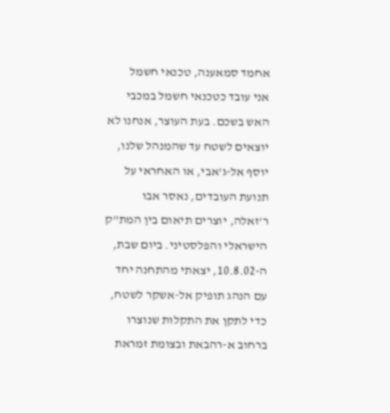אחמד סמאענה, טכנאי חשמל
אני עובד כטכנאי חשמל במכבי האש בשכם. בעת העוצר, אנחנו לא יוצאים לשטח עד שהמנהל שלנו, יוסף אל-ג'אבי, או האחראי על תנועת העובדים, נאסר אבו ר'זאלה, יוצרים תיאום בין המת"ק הישראלי והפלסטיני. ביום שבת, ה-10.8.02, יצאתי מהתחנה יחד עם הנהג תופיק אל-אשקר לשטח, כדי לתקן את התקלות שנוצרו ברחוב א-רהבאת ובצומת זמראת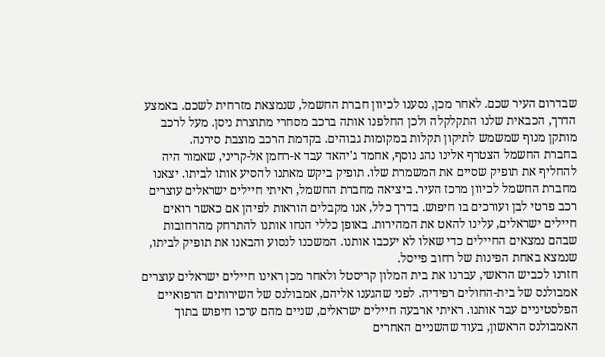שבדרום העיר שכם. לאחר מכן, נסענו לכיוון חברת החשמל, שנמצאת מזרחית לשכם. באמצע הדרך, הכבאית שלנו התקלקלה ולכן החלפנו אותה ברכב מסחרי מתוצרת ניסן. מעל לרכב מותקן מנוף שמשמש לתיקון תקלות במקומות גבוהים. בקדמת הרכב מוצבת סירנה.
בחברת החשמל הצטרף אלינו נהג נוסף, אחמד ג'יהאד עבד א-רחמן אל-קריני, שאמור היה להחליף את תופיק שסיים את המשמרת שלו. תופיק ביקש מאתנו להסיע אותו לביתו. יצאנו מחברת החשמל לכיוון מרכז העיר. ביציאה מחברת החשמל, ראיתי חיילים ישראלים עוצרים רכב פרטי לבן ועורכים בו חיפוש. בדרך כלל, אנו מקבלים הוראות לפיהן אם כאשר רואים חיילים ישראלים, עלינו להאט את המהירות. באופן כללי הנחו אותנו להתרחק מהרחובות שבהם נמצאים החיילים כדי שאלו לא יעכבו אותנו. המשכנו לנסוע והבאנו את תופיק לביתו, שנמצא באחת הפינות של רחוב פייסל.
חזרנו לכביש הראשי, עברנו את בית המלון קריסטל ולאחר מכן ראינו חיילים ישראלים עוצרים אמבולנס של בית-החולים רפידיה. לפני שהגענו אליהם, אמבולנס של השירותים הרפואיים הפלסטיניים עבר אותנו. ראיתי ארבעה חיילים ישראלים, שניים מהם ערכו חיפוש בתוך האמבולנס הראשון, בעוד שהשניים האחרים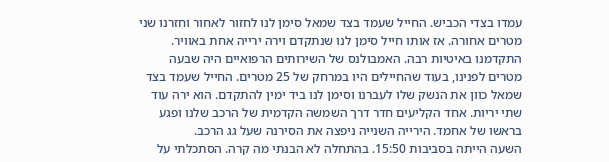עמדו בצדי הכביש. החייל שעמד בצד שמאל סימן לנו לחזור לאחור וחזרנו שני מטרים אחורה. אז אותו חייל סימן לנו שנתקדם וירה ירייה אחת באוויר. התקדמנו באיטיות רבה. האמבולנס של השירותים הרפואיים היה שבעה מטרים לפנינו, בעוד שהחיילים היו במרחק של 25 מטרים. החייל שעמד בצד שמאל כוון את הנשק שלו לעברנו וסימן לנו ביד ימין להתקדם. הוא ירה עוד שתי יריות. אחד הקליעים חדר דרך השמשה הקדמית של הרכב שלנו ופגע בראשו של אחמד. הירייה השנייה ניפצה את הסירנה שעל גג הרכב.
השעה הייתה בסביבות 15:50. בהתחלה לא הבנתי מה קרה. הסתכלתי על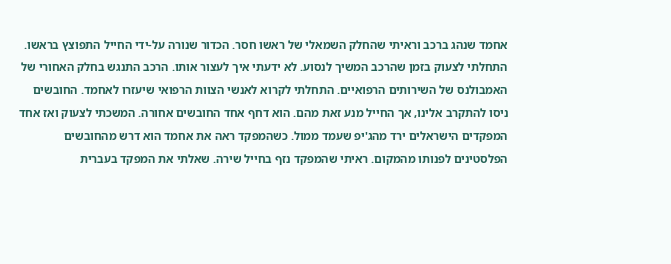אחמד שנהג ברכב וראיתי שהחלק השמאלי של ראשו חסר. הכדור שנורה על-ידי החייל התפוצץ בראשו. התחלתי לצעוק בזמן שהרכב המשיך לנסוע. לא ידעתי איך לעצור אותו. הרכב התנגש בחלק האחורי של האמבולנס של השירותים הרפואיים. התחלתי לקרוא לאנשי הצוות הרפואי שיעזרו לאחמד. החובשים ניסו להתקרב אלינו, אך החייל מנע זאת מהם. הוא דחף אחד החובשים אחורה. המשכתי לצעוק ואז אחד המפקדים הישראלים ירד מהג'יפ שעמד ממול. כשהמפקד ראה את אחמד הוא דרש מהחובשים הפלסטינים לפנותו מהמקום. ראיתי שהמפקד נזף בחייל שירה. שאלתי את המפקד בעברית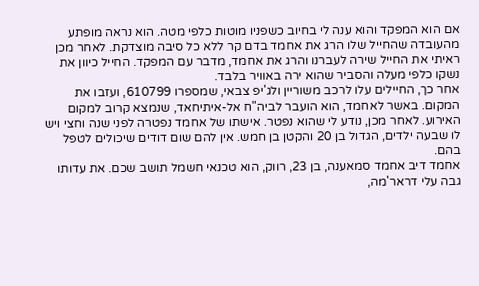אם הוא המפקד והוא ענה לי בחיוב כשפניו מוטות כלפי מטה. הוא נראה מופתע מהעובדה שהחייל שלו הרג את אחמד בדם קר ללא כל סיבה מוצדקת. לאחר מכן ראיתי את החייל שירה לעברנו והרג את אחמד, מדבר עם המפקד. החייל כיוון את נשקו כלפי מעלה והסביר שהוא ירה באוויר בלבד.
אחר כך, החיילים עלו לרכב משוריין ולג'יפ צבאי, שמספרו 610799, ועזבו את המקום. באשר לאחמד, הוא הועבר לביה"ח אל-איתיחאד, שנמצא קרוב למקום האירוע. לאחר מכן, נודע לי שהוא נפטר. אישתו של אחמד נפטרה לפני שנה וחצי ויש לו שבעה ילדים, הגדול בן 20 והקטן בן חמש. אין להם שום דודים שיכולים לטפל בהם.
אחמד דיב אחמד סמאענה, בן 23, רווק, הוא טכנאי חשמל תושב שכם. את עדותו גבה עלי דראר'מה,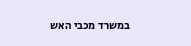במשרד מכבי האש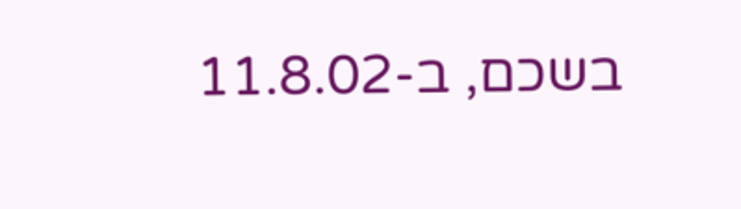בשכם, ב-11.8.02